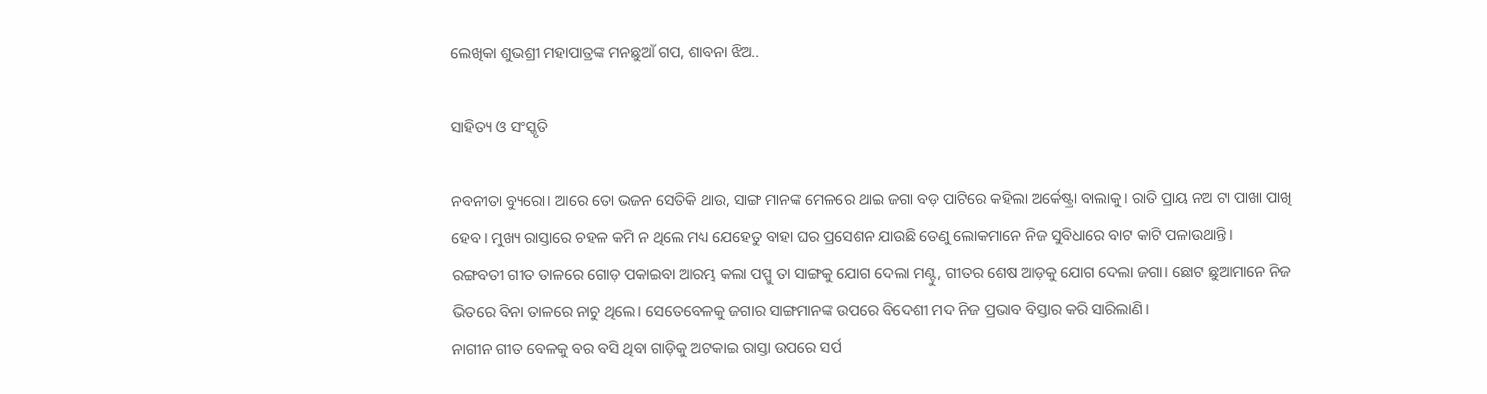ଲେଖିକା ଶୁଭଶ୍ରୀ ମହାପାତ୍ରଙ୍କ ମନଛୁଆଁ ଗପ, ଶାବନା ଝିଅ..

ସାହିତ୍ୟ ଓ ସଂସ୍କୃତି

ନବନୀତା ବ୍ୟୁରୋ। ଆରେ ତୋ ଭଜନ ସେତିକି ଥାଉ, ସାଙ୍ଗ ମାନଙ୍କ ମେଳରେ ଥାଇ ଜଗା ବଡ଼ ପାଟିରେ କହିଲା ଅର୍କେଷ୍ଟ୍ରା ବାଲାକୁ। ରାତି ପ୍ରାୟ ନଅ ଟା ପାଖା ପାଖି ହେବ। ମୁଖ୍ୟ ରାସ୍ତାରେ ଚହଳ କମି ନ ଥିଲେ ମଧ୍ୟ ଯେହେତୁ ବାହା ଘର ପ୍ରସେଶନ ଯାଉଛି ତେଣୁ ଲୋକମାନେ ନିଜ ସୁବିଧାରେ ବାଟ କାଟି ପଳାଉଥାନ୍ତି।
ରଙ୍ଗବତୀ ଗୀତ ତାଳରେ ଗୋଡ଼ ପକାଇବା ଆରମ୍ଭ କଲା ପପ୍ପୁ ତା ସାଙ୍ଗକୁ ଯୋଗ ଦେଲା ମଣ୍ଟୁ, ଗୀତର ଶେଷ ଆଡ଼କୁ ଯୋଗ ଦେଲା ଜଗା। ଛୋଟ ଛୁଆମାନେ ନିଜ ଭିତରେ ବିନା ତାଳରେ ନାଚୁ ଥିଲେ। ସେତେବେଳକୁ ଜଗାର ସାଙ୍ଗମାନଙ୍କ ଉପରେ ବିଦେଶୀ ମଦ ନିଜ ପ୍ରଭାବ ବିସ୍ତାର କରି ସାରିଲାଣି।
ନାଗୀନ ଗୀତ ବେଳକୁ ବର ବସି ଥିବା ଗାଡ଼ିକୁ ଅଟକାଇ ରାସ୍ତା ଉପରେ ସର୍ପ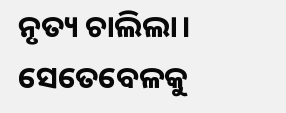ନୃତ୍ୟ ଚାଲିଲା।
ସେତେବେଳକୁ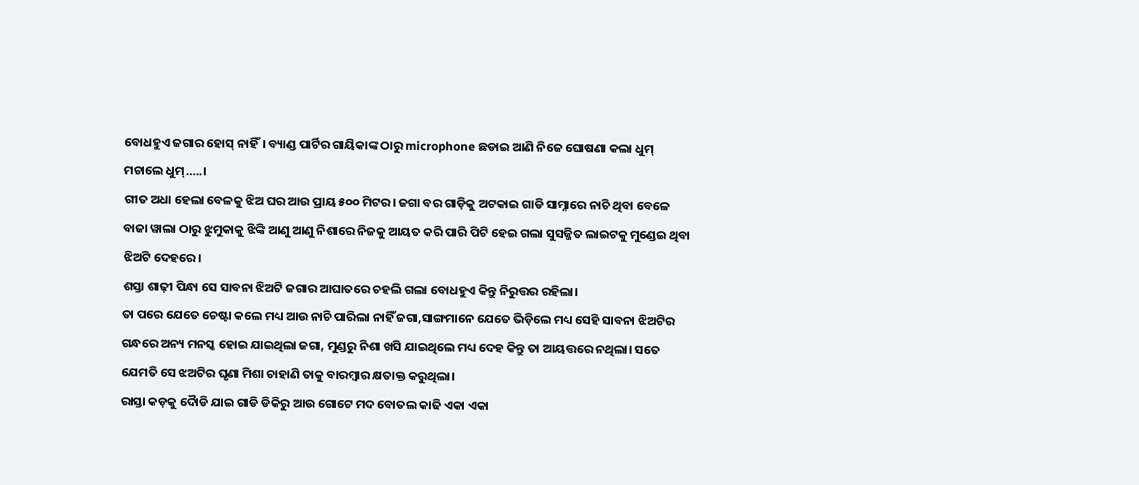ବୋଧହୁଏ ଜଗାର ହୋସ୍ ନାହିଁ। ବ୍ୟାଣ୍ଡ ପାର୍ଟିର ଗାୟିକାଙ୍କ ଠାରୁ microphone ଛଡାଇ ଆଣି ନିଜେ ଘୋଷଣା କଲା ଧୁମ୍ ମଚାଲେ ଧୁମ୍…..।
ଗୀତ ଅଧା ହେଲା ବେଳକୁ ଝିଅ ଘର ଆଉ ପ୍ରାୟ ୫୦୦ ମିଟର। ଜଗା ବର ଗାଡ଼ିକୁ ଅଟକାଇ ଗାଡି ସାମ୍ନାରେ ନାଚି ଥିବା ବେଳେ ବାଜା ୱାଲା ଠାରୁ ଝୁମୁକାକୁ ଝିଙ୍କି ଆଣୁ ଆଣୁ ନିଶାରେ ନିଜକୁ ଆୟତ କରି ପାରି ପିଟି ହେଇ ଗଲା ସୁସଜ୍ଜିତ ଲାଇଟକୁ ମୁଣ୍ଡେଇ ଥିବା ଝିଅଟି ଦେହରେ।
ଶସ୍ତା ଶାଢ଼ୀ ପିନ୍ଧା ସେ ସାବନା ଝିଅଟି ଜଗାର ଆଘାତରେ ଚହଲି ଗଲା ବୋଧହୁଏ କିନ୍ତୁ ନିରୁତ୍ତର ରହିଲା।
ତା ପରେ ଯେତେ ଚେଷ୍ଟା କଲେ ମଧ୍ୟ ଆଉ ନାଚି ପାରିଲା ନାହିଁ ଜଗା,ସାଙ୍ଗମାନେ ଯେତେ ଭିଡ଼ିଲେ ମଧ୍ୟ ସେହି ସାବନା ଝିଅଟିର ଗନ୍ଧରେ ଅନ୍ୟ ମନସ୍କ ହୋଇ ଯାଇଥିଲା ଜଗା, ମୁଣ୍ଡରୁ ନିଶା ଖସି ଯାଇଥିଲେ ମଧ୍ୟ ଦେହ କିନ୍ତୁ ତା ଆୟତ୍ତରେ ନଥିଲା। ସତେ ଯେମତି ସେ ଝଅଟିର ଘୃଣା ମିଶା ଚାହାଣି ତାକୁ ବାରମ୍ବାର କ୍ଷତାକ୍ତ କରୁଥିଲା।
ରାସ୍ତା କଡ଼କୁ ଦୋୖଡି ଯାଇ ଗାଡି ଡିକିରୁ ଆଉ ଗୋଟେ ମଦ ବୋତଲ କାଢି ଏକା ଏକା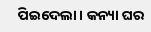ପିଇଦେଲା। କନ୍ୟା ଘର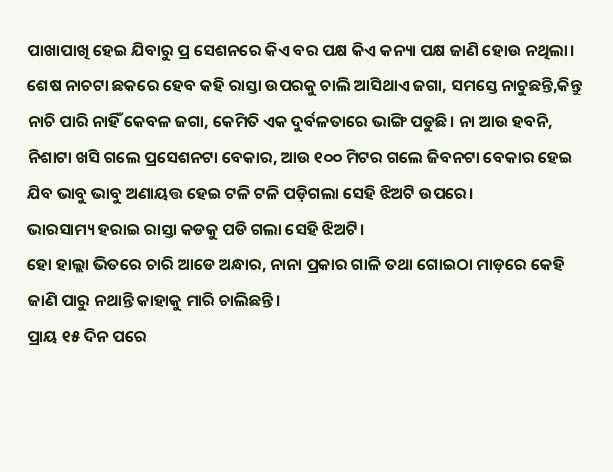ପାଖାପାଖି ହେଇ ଯିବାରୁ ପ୍ର ସେଶନରେ କିଏ ବର ପକ୍ଷ କିଏ କନ୍ୟା ପକ୍ଷ ଜାଣି ହୋଉ ନଥିଲା।
ଶେଷ ନାଚଟା ଛକରେ ହେବ କହି ରାସ୍ତା ଉପରକୁ ଚାଲି ଆସିଥାଏ ଜଗା, ସମସ୍ତେ ନାଚୁଛନ୍ତି,କିନ୍ତୁ ନାଚି ପାରି ନାହିଁ କେବଳ ଜଗା, କେମିତି ଏକ ଦୁର୍ବଳତାରେ ଭାଙ୍ଗି ପଡୁଛି। ନା ଆଉ ହବନି, ନିଶାଟା ଖସି ଗଲେ ପ୍ରସେଶନଟା ବେକାର, ଆଉ ୧୦୦ ମିଟର ଗଲେ ଜିବନଟା ବେକାର ହେଇ ଯିବ ଭାବୁ ଭାବୁ ଅଣାୟତ୍ତ ହେଇ ଟଳି ଟଳି ପଡ଼ିଗଲା ସେହି ଝିଅଟି ଉପରେ।
ଭାରସାମ୍ୟ ହରାଇ ରାସ୍ତା କଡକୁ ପଡି ଗଲା ସେହି ଝିଅଟି।
ହୋ ହାଲ୍ଲା ଭିତରେ ଚାରି ଆଡେ ଅନ୍ଧାର, ନାନା ପ୍ରକାର ଗାଳି ତଥା ଗୋଇଠା ମାଡ଼ରେ କେହି ଜାଣି ପାରୁ ନଥାନ୍ତି କାହାକୁ ମାରି ଚାଲିଛନ୍ତି।
ପ୍ରାୟ ୧୫ ଦିନ ପରେ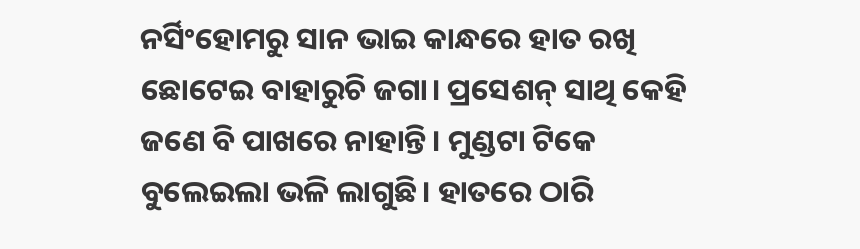ନର୍ସିଂହୋମରୁ ସାନ ଭାଇ କାନ୍ଧରେ ହାତ ରଖି ଛୋଟେଇ ବାହାରୁଚି ଜଗା। ପ୍ରସେଶନ୍ ସାଥି କେହି ଜଣେ ବି ପାଖରେ ନାହାନ୍ତି। ମୁଣ୍ଡଟା ଟିକେ ବୁଲେଇଲା ଭଳି ଲାଗୁଛି। ହାତରେ ଠାରି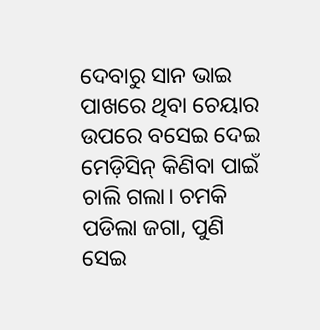ଦେବାରୁ ସାନ ଭାଇ ପାଖରେ ଥିବା ଚେୟାର ଉପରେ ବସେଇ ଦେଇ ମେଡ଼ିସିନ୍ କିଣିବା ପାଇଁ ଚାଲି ଗଲା। ଚମକି ପଡିଲା ଜଗା, ପୁଣି ସେଇ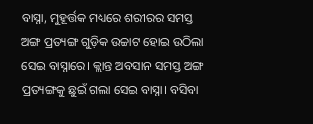ବାସ୍ନା, ମୁହୂର୍ତ୍ତକ ମଧ୍ୟରେ ଶରୀରର ସମସ୍ତ ଅଙ୍ଗ ପ୍ରତ୍ୟଙ୍ଗ ଗୁଡ଼ିକ ଉଚ୍ଚାଟ ହୋଇ ଉଠିଲା ସେଇ ବାସ୍ନାରେ। କ୍ଲାନ୍ତ ଅବସାନ ସମସ୍ତ ଅଙ୍ଗ ପ୍ରତ୍ୟଙ୍ଗକୁ ଛୁଇଁ ଗଲା ସେଇ ବାସ୍ନା। ବସିବା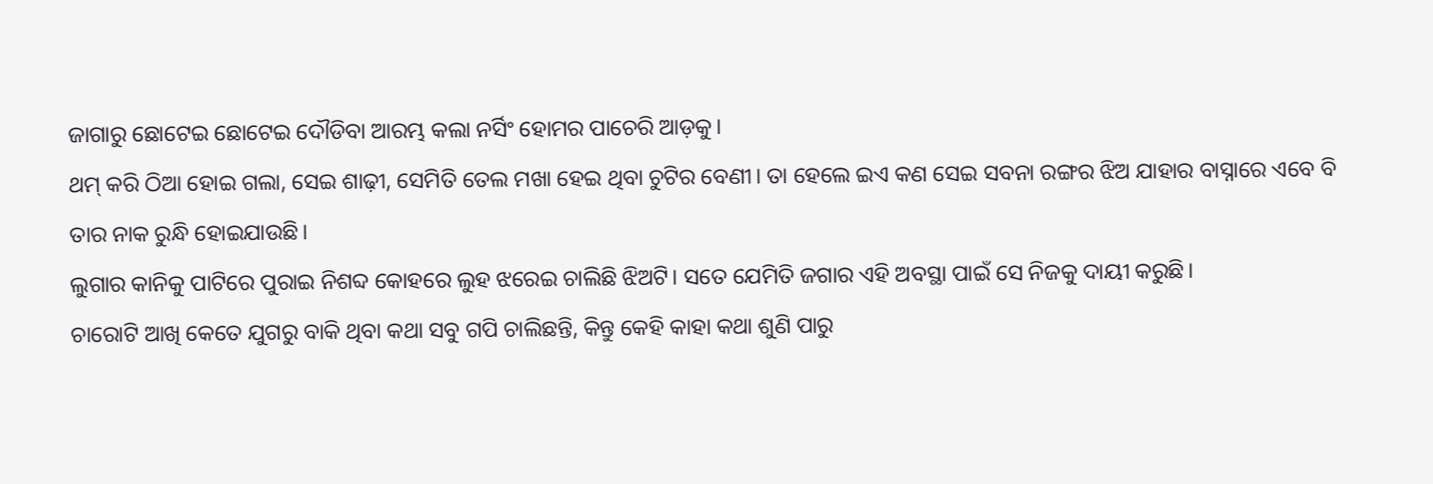ଜାଗାରୁ ଛୋଟେଇ ଛୋଟେଇ ଦୌଡିବା ଆରମ୍ଭ କଲା ନର୍ସିଂ ହୋମର ପାଚେରି ଆଡ଼କୁ।
ଥମ୍ କରି ଠିଆ ହୋଇ ଗଲା, ସେଇ ଶାଢ଼ୀ, ସେମିତି ତେଲ ମଖା ହେଇ ଥିବା ଚୁଟିର ବେଣୀ। ତା ହେଲେ ଇଏ କଣ ସେଇ ସବନା ରଙ୍ଗର ଝିଅ ଯାହାର ବାସ୍ନାରେ ଏବେ ବି ତାର ନାକ ରୁନ୍ଧି ହୋଇଯାଉଛି।
ଲୁଗାର କାନିକୁ ପାଟିରେ ପୁରାଇ ନିଶବ୍ଦ କୋହରେ ଲୁହ ଝରେଇ ଚାଲିଛି ଝିଅଟି। ସତେ ଯେମିତି ଜଗାର ଏହି ଅବସ୍ଥା ପାଇଁ ସେ ନିଜକୁ ଦାୟୀ କରୁଛି।
ଚାରୋଟି ଆଖି କେତେ ଯୁଗରୁ ବାକି ଥିବା କଥା ସବୁ ଗପି ଚାଲିଛନ୍ତି, କିନ୍ତୁ କେହି କାହା କଥା ଶୁଣି ପାରୁ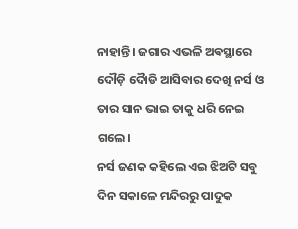ନାହାନ୍ତି। ଜଗାର ଏଭଳି ଅଵସ୍ଥାରେ ଦୌଡ଼ି ଦୋୖଡି ଆସିବାର ଦେଖି ନର୍ସ ଓ ତାର ସାନ ଭାଇ ତାକୁ ଧରି ନେଇ ଗଲେ।
ନର୍ସ ଜଣକ କହିଲେ ଏଇ ଝିଅଟି ସବୁ ଦିନ ସକାଳେ ମନ୍ଦିରରୁ ପାଦୁକ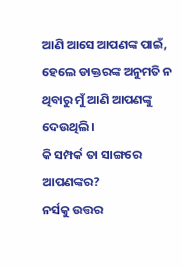ଆଣି ଆସେ ଆପଣଙ୍କ ପାଇଁ, ହେଲେ ଡାକ୍ତରଙ୍କ ଅନୁମତି ନ ଥିବାରୁ ମୁଁ ଆଣି ଆପଣଙ୍କୁ ଦେଉଥିଲି।
କି ସମ୍ପର୍କ ତା ସାଙ୍ଗରେ ଆପଣଙ୍କର?
ନର୍ସକୁ ଉତ୍ତର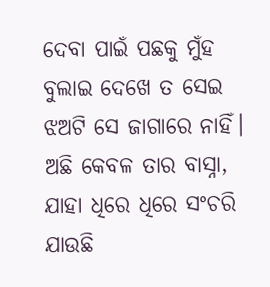ଦେବା ପାଇଁ ପଛକୁ ମୁଁହ ବୁଲାଇ ଦେଖେ ତ ସେଇ ଝଅଟି ସେ ଜାଗାରେ ନାହିଁ। ଅଛି କେବଳ ତାର ବାସ୍ନା, ଯାହା ଧିରେ ଧିରେ ସଂଚରି ଯାଉଛି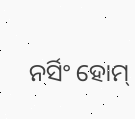ନର୍ସିଂ ହୋମ୍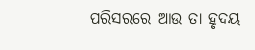ପରିସରରେ ଆଉ ତା ହୃଦୟ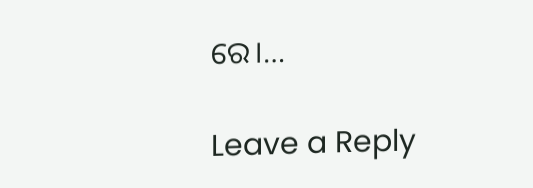ରେ।…

Leave a Reply